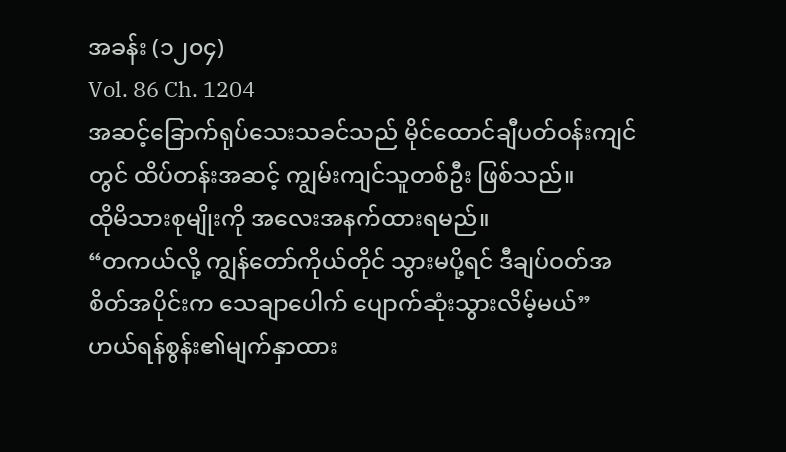အခန်း (၁၂၀၄)
Vol. 86 Ch. 1204
အဆင့်ခြောက်ရုပ်သေးသခင်သည် မိုင်ထောင်ချီပတ်ဝန်းကျင်တွင် ထိပ်တန်းအဆင့် ကျွမ်းကျင်သူတစ်ဦး ဖြစ်သည်။
ထိုမိသားစုမျိုးကို အလေးအနက်ထားရမည်။
“တကယ်လို့ ကျွန်တော်ကိုယ်တိုင် သွားမပို့ရင် ဒီချပ်ဝတ်အစိတ်အပိုင်းက သေချာပေါက် ပျောက်ဆုံးသွားလိမ့်မယ်”
ဟယ်ရန်စွန်း၏မျက်နှာထား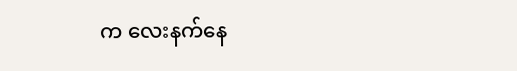က လေးနက်နေ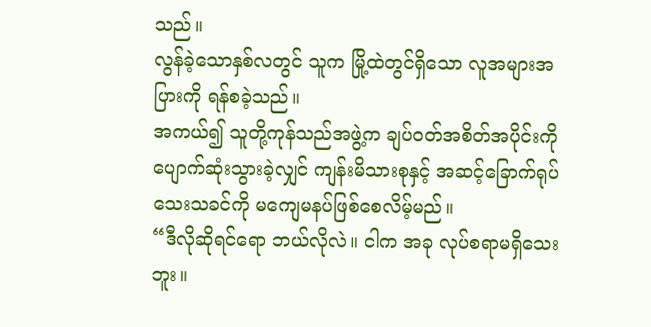သည်။
လွန်ခဲ့သောနှစ်လတွင် သူက မြို့ထဲတွင်ရှိသော လူအများအပြားကို ရန်စခဲ့သည်။
အကယ်၍ သူတို့ကုန်သည်အဖွဲ့က ချပ်ဝတ်အစိတ်အပိုင်းကို ပျောက်ဆုံးသွားခဲ့လျှင် ကျန်းမိသားစုနှင့် အဆင့်ခြောက်ရုပ်သေးသခင်ကို မကျေမနပ်ဖြစ်စေလိမ့်မည်။
“ဒီလိုဆိုရင်ရော ဘယ်လိုလဲ။ ငါက အခု လုပ်စရာမရှိသေးဘူး။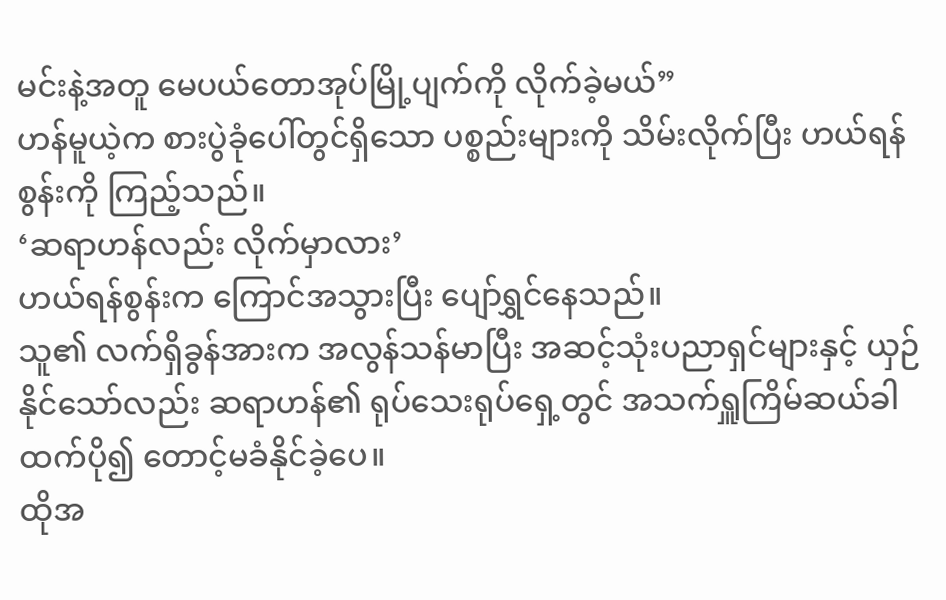မင်းနဲ့အတူ မေပယ်တောအုပ်မြို့ပျက်ကို လိုက်ခဲ့မယ်”
ဟန်မူယဲ့က စားပွဲခုံပေါ်တွင်ရှိသော ပစ္စည်းများကို သိမ်းလိုက်ပြီး ဟယ်ရန်စွန်းကို ကြည့်သည်။
‘ဆရာဟန်လည်း လိုက်မှာလား’
ဟယ်ရန်စွန်းက ကြောင်အသွားပြီး ပျော်ရွှင်နေသည်။
သူ၏ လက်ရှိခွန်အားက အလွန်သန်မာပြီး အဆင့်သုံးပညာရှင်များနှင့် ယှဉ်နိုင်သော်လည်း ဆရာဟန်၏ ရုပ်သေးရုပ်ရှေ့တွင် အသက်ရှူကြိမ်ဆယ်ခါထက်ပို၍ တောင့်မခံနိုင်ခဲ့ပေ။
ထိုအ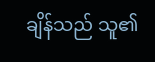ချိန်သည် သူ၏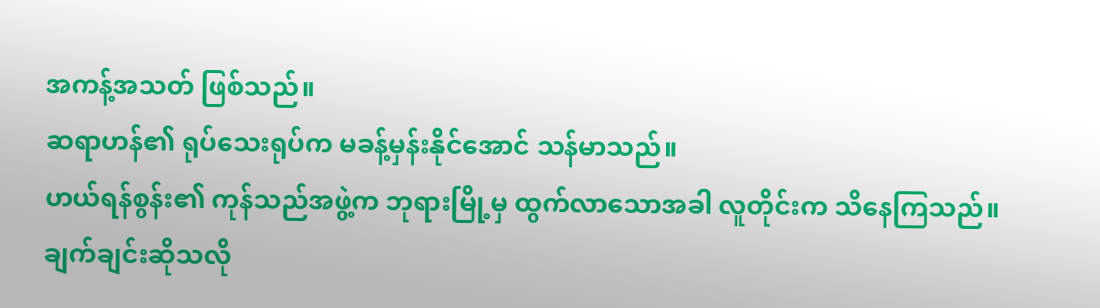အကန့်အသတ် ဖြစ်သည်။
ဆရာဟန်၏ ရုပ်သေးရုပ်က မခန့်မှန်းနိုင်အောင် သန်မာသည်။
ဟယ်ရန်စွန်း၏ ကုန်သည်အဖွဲ့က ဘုရားမြို့မှ ထွက်လာသောအခါ လူတိုင်းက သိနေကြသည်။
ချက်ချင်းဆိုသလို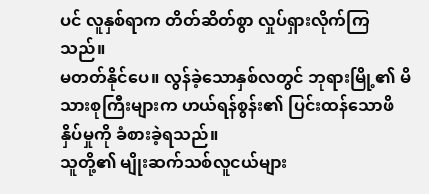ပင် လူနှစ်ရာက တိတ်ဆိတ်စွာ လှုပ်ရှားလိုက်ကြသည်။
မတတ်နိုင်ပေ။ လွန်ခဲ့သောနှစ်လတွင် ဘုရားမြို့၏ မိသားစုကြီးများက ဟယ်ရန်စွန်း၏ ပြင်းထန်သောဖိနှိပ်မှုကို ခံစားခဲ့ရသည်။
သူတို့၏ မျိုးဆက်သစ်လူငယ်များ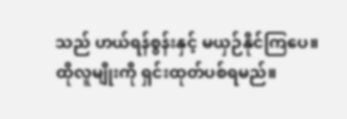သည် ဟယ်ရန်စွန်းနှင့် မယှဉ်နိုင်ကြပေ။
ထိုလူမျိုးကို ရှင်းထုတ်ပစ်ရမည်။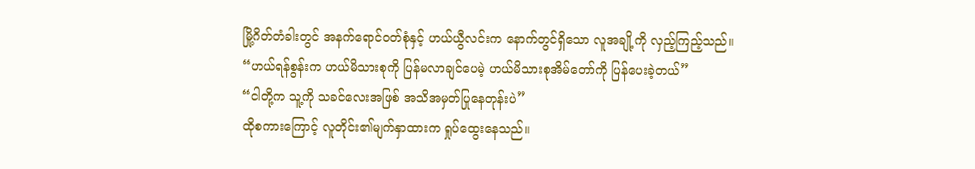မြို့ဂိတ်တံခါးတွင် အနက်ရောင်ဝတ်စုံနှင့် ဟယ်ယွီလင်းက နောက်တွင်ရှိသော လူအချို့ကို လှည့်ကြည့်သည်။
“ဟယ်ရန်စွန်းက ဟယ်မိသားစုကို ပြန်မလာချင်ပေမဲ့ ဟယ်မိသားစုအိမ်တော်ကို ပြန်ပေးခဲ့တယ်”
“ငါတို့က သူ့ကို သခင်လေးအဖြစ် အသိအမှတ်ပြုနေတုန်းပဲ”
ထိုစကားကြောင့် လူတိုင်း၏မျက်နှာထားက ရှုပ်ထွေးနေသည်။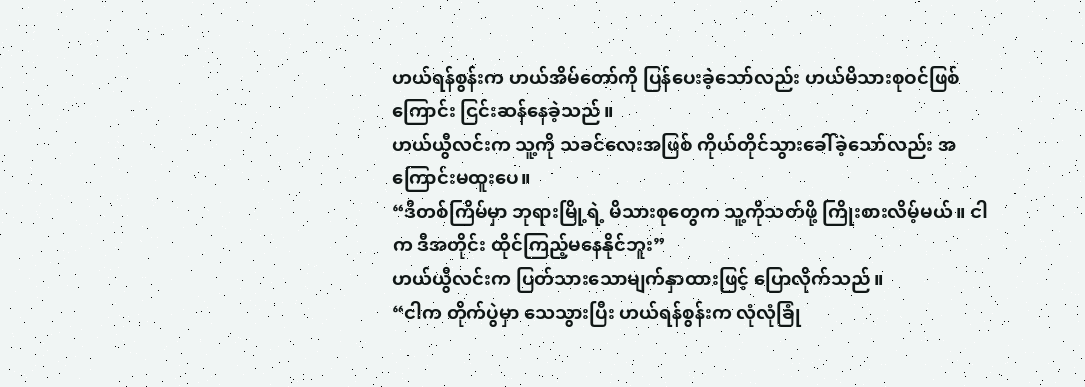ဟယ်ရန်စွန်းက ဟယ်အိမ်တော်ကို ပြန်ပေးခဲ့သော်လည်း ဟယ်မိသားစုဝင်ဖြစ်ကြောင်း ငြင်းဆန်နေခဲ့သည်။
ဟယ်ယွီလင်းက သူ့ကို သခင်လေးအဖြစ် ကိုယ်တိုင်သွားခေါ်ခဲ့သော်လည်း အကြောင်းမထူးပေ။
“ဒီတစ်ကြိမ်မှာ ဘုရားမြို့ရဲ့ မိသားစုတွေက သူ့ကိုသတ်ဖို့ ကြိုးစားလိမ့်မယ်။ ငါက ဒီအတိုင်း ထိုင်ကြည့်မနေနိုင်ဘူး”
ဟယ်ယွီလင်းက ပြတ်သားသောမျက်နှာထားဖြင့် ပြောလိုက်သည်။
“ငါက တိုက်ပွဲမှာ သေသွားပြီး ဟယ်ရန်စွန်းက လုံလုံခြုံ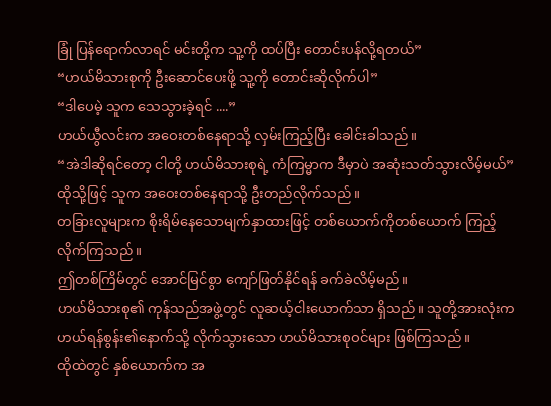ခြုံ ပြန်ရောက်လာရင် မင်းတို့က သူ့ကို ထပ်ပြီး တောင်းပန်လို့ရတယ်”
“ဟယ်မိသားစုကို ဦးဆောင်ပေးဖို့ သူ့ကို တောင်းဆိုလိုက်ပါ”
“ဒါပေမဲ့ သူက သေသွားခဲ့ရင် ....”
ဟယ်ယွီလင်းက အဝေးတစ်နေရာသို့ လှမ်းကြည့်ပြီး ခေါင်းခါသည်။
“အဲဒါဆိုရင်တော့ ငါတို့ ဟယ်မိသားစုရဲ့ ကံကြမ္မာက ဒီမှာပဲ အဆုံးသတ်သွားလိမ့်မယ်”
ထိုသို့ဖြင့် သူက အဝေးတစ်နေရာသို့ ဦးတည်လိုက်သည်။
တခြားလူများက စိုးရိမ်နေသောမျက်နှာထားဖြင့် တစ်ယောက်ကိုတစ်ယောက် ကြည့်လိုက်ကြသည်။
ဤတစ်ကြိမ်တွင် အောင်မြင်စွာ ကျော်ဖြတ်နိုင်ရန် ခက်ခဲလိမ့်မည်။
ဟယ်မိသားစု၏ ကုန်သည်အဖွဲ့တွင် လူဆယ့်ငါးယောက်သာ ရှိသည်။ သူတို့အားလုံးက ဟယ်ရန်စွန်း၏နောက်သို့ လိုက်သွားသော ဟယ်မိသားစုဝင်များ ဖြစ်ကြသည်။
ထိုထဲတွင် နှစ်ယောက်က အ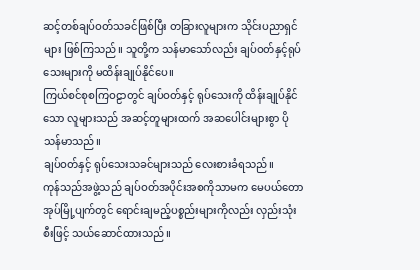ဆင့်တစ်ချပ်ဝတ်သခင်ဖြစ်ပြီး တခြားလူများက သိုင်းပညာရှင်များ ဖြစ်ကြသည်။ သူတို့က သန်မာသော်လည်း ချပ်ဝတ်နှင့်ရုပ်သေးများကို မထိန်းချုပ်နိုင်ပေ။
ကြယ်စင်စုစကြဝဠာတွင် ချပ်ဝတ်နှင့် ရုပ်သေးကို ထိန်းချုပ်နိုင်သော လူများသည် အဆင့်တူများထက် အဆပေါင်းများစွာ ပိုသန်မာသည်။
ချပ်ဝတ်နှင့် ရုပ်သေးသခင်များသည် လေးစားခံရသည်။
ကုန်သည်အဖွဲ့သည် ချပ်ဝတ်အပိုင်းအစကိုသာမက မေပယ်တောအုပ်မြို့ပျက်တွင် ရောင်းချမည့်ပစ္စည်းများကိုလည်း လှည်းသုံးစီးဖြင့် သယ်ဆောင်ထားသည်။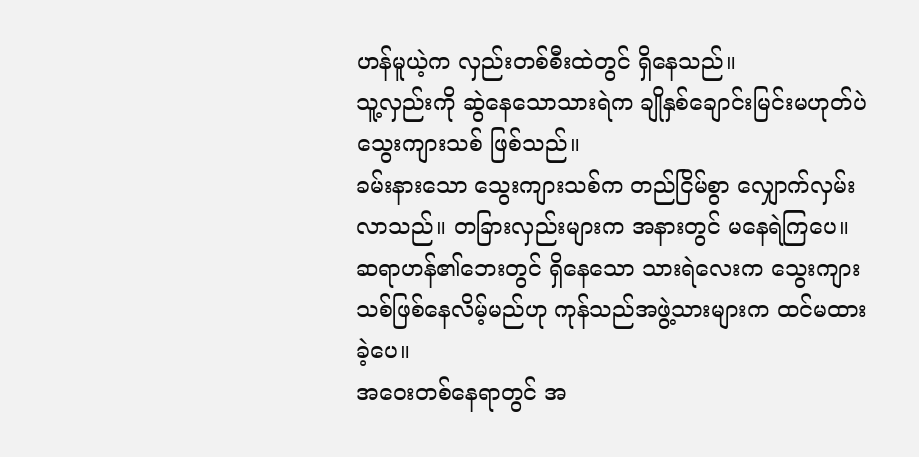ဟန်မူယဲ့က လှည်းတစ်စီးထဲတွင် ရှိနေသည်။
သူ့လှည်းကို ဆွဲနေသောသားရဲက ချိုနှစ်ချောင်းမြင်းမဟုတ်ပဲ သွေးကျားသစ် ဖြစ်သည်။
ခမ်းနားသော သွေးကျားသစ်က တည်ငြိမ်စွာ လျှောက်လှမ်းလာသည်။ တခြားလှည်းများက အနားတွင် မနေရဲကြပေ။
ဆရာဟန်၏ဘေးတွင် ရှိနေသော သားရဲလေးက သွေးကျားသစ်ဖြစ်နေလိမ့်မည်ဟု ကုန်သည်အဖွဲ့သားများက ထင်မထားခဲ့ပေ။
အဝေးတစ်နေရာတွင် အ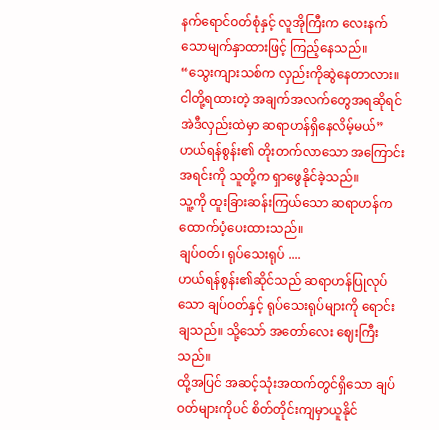နက်ရောင်ဝတ်စုံနှင့် လူအိုကြီးက လေးနက်သောမျက်နှာထားဖြင့် ကြည့်နေသည်။
“သွေးကျားသစ်က လှည်းကိုဆွဲနေတာလား။ ငါတို့ရထားတဲ့ အချက်အလက်တွေအရဆိုရင် အဲဒီလှည်းထဲမှာ ဆရာဟန်ရှိနေလိမ့်မယ်”
ဟယ်ရန်စွန်း၏ တိုးတက်လာသော အကြောင်းအရင်းကို သူတို့က ရှာဖွေနိုင်ခဲ့သည်။
သူ့ကို ထူးခြားဆန်းကြယ်သော ဆရာဟန်က ထောက်ပံ့ပေးထားသည်။
ချပ်ဝတ်၊ ရုပ်သေးရုပ် ....
ဟယ်ရန်စွန်း၏ဆိုင်သည် ဆရာဟန်ပြုလုပ်သော ချပ်ဝတ်နှင့် ရုပ်သေးရုပ်များကို ရောင်းချသည်။ သို့သော် အတော်လေး ဈေးကြီးသည်။
ထို့အပြင် အဆင့်သုံးအထက်တွင်ရှိသော ချပ်ဝတ်များကိုပင် စိတ်တိုင်းကျမှာယူနိုင်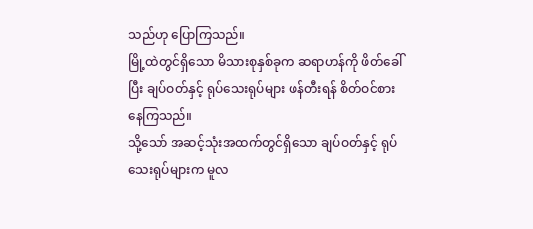သည်ဟု ပြောကြသည်။
မြို့ထဲတွင်ရှိသော မိသားစုနှစ်ခုက ဆရာဟန်ကို ဖိတ်ခေါ်ပြီး ချပ်ဝတ်နှင့် ရုပ်သေးရုပ်များ ဖန်တီးရန် စိတ်ဝင်စားနေကြသည်။
သို့သော် အဆင့်သုံးအထက်တွင်ရှိသော ချပ်ဝတ်နှင့် ရုပ်သေးရုပ်များက မူလ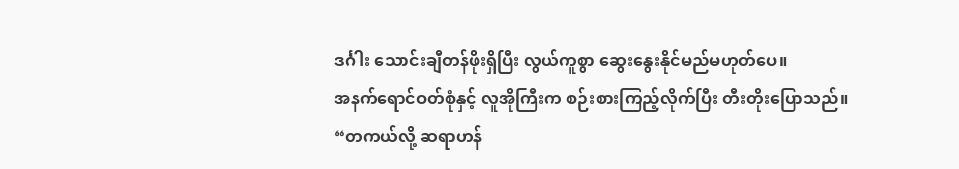ဒင်္ဂါး သောင်းချီတန်ဖိုးရှိပြီး လွယ်ကူစွာ ဆွေးနွေးနိုင်မည်မဟုတ်ပေ။
အနက်ရောင်ဝတ်စုံနှင့် လူအိုကြီးက စဉ်းစားကြည့်လိုက်ပြီး တီးတိုးပြောသည်။
“တကယ်လို့ ဆရာဟန်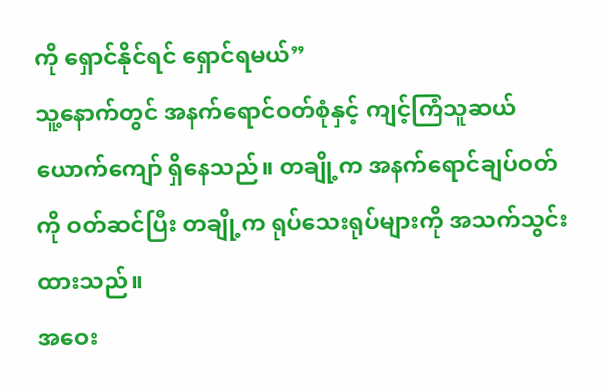ကို ရှောင်နိုင်ရင် ရှောင်ရမယ်”
သူ့နောက်တွင် အနက်ရောင်ဝတ်စုံနှင့် ကျင့်ကြံသူဆယ်ယောက်ကျော် ရှိနေသည်။ တချို့က အနက်ရောင်ချပ်ဝတ်ကို ဝတ်ဆင်ပြီး တချို့က ရုပ်သေးရုပ်များကို အသက်သွင်းထားသည်။
အဝေး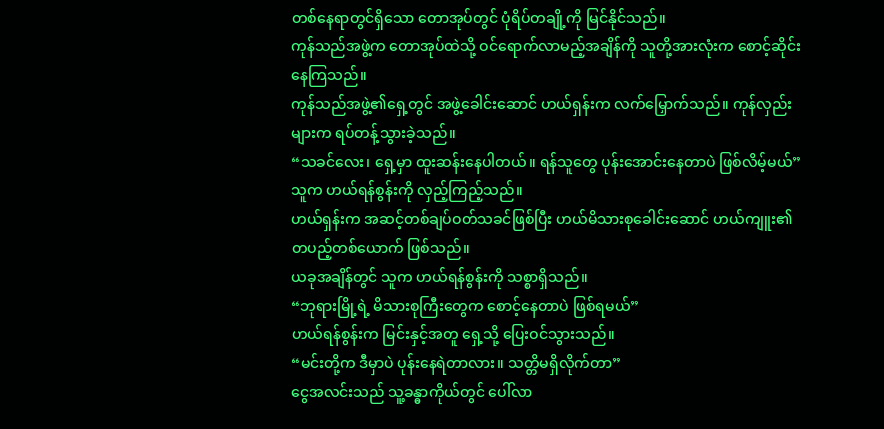တစ်နေရာတွင်ရှိသော တောအုပ်တွင် ပုံရိပ်တချို့ကို မြင်နိုင်သည်။
ကုန်သည်အဖွဲ့က တောအုပ်ထဲသို့ ဝင်ရောက်လာမည့်အချိန်ကို သူတို့အားလုံးက စောင့်ဆိုင်းနေကြသည်။
ကုန်သည်အဖွဲ့၏ရှေ့တွင် အဖွဲ့ခေါင်းဆောင် ဟယ်ရှန်းက လက်မြှောက်သည်။ ကုန်လှည်းများက ရပ်တန့်သွားခဲ့သည်။
“သခင်လေး၊ ရှေ့မှာ ထူးဆန်းနေပါတယ်။ ရန်သူတွေ ပုန်းအောင်းနေတာပဲ ဖြစ်လိမ့်မယ်”
သူက ဟယ်ရန်စွန်းကို လှည့်ကြည့်သည်။
ဟယ်ရှန်းက အဆင့်တစ်ချပ်ဝတ်သခင်ဖြစ်ပြီး ဟယ်မိသားစုခေါင်းဆောင် ဟယ်ကျူး၏ တပည့်တစ်ယောက် ဖြစ်သည်။
ယခုအချိန်တွင် သူက ဟယ်ရန်စွန်းကို သစ္စာရှိသည်။
“ဘုရားမြို့ရဲ့ မိသားစုကြီးတွေက စောင့်နေတာပဲ ဖြစ်ရမယ်”
ဟယ်ရန်စွန်းက မြင်းနှင့်အတူ ရှေ့သို့ ပြေးဝင်သွားသည်။
“မင်းတို့က ဒီမှာပဲ ပုန်းနေရဲတာလား။ သတ္တိမရှိလိုက်တာ”
ငွေအလင်းသည် သူ့ခန္ဓာကိုယ်တွင် ပေါ်လာ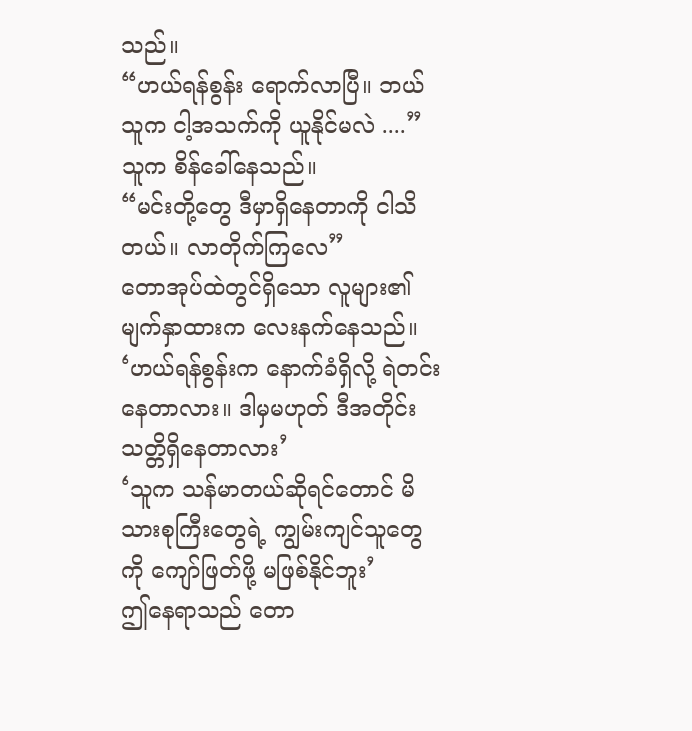သည်။
“ဟယ်ရန်စွန်း ရောက်လာပြီ။ ဘယ်သူက ငါ့အသက်ကို ယူနိုင်မလဲ ....”
သူက စိန်ခေါ်နေသည်။
“မင်းတို့တွေ ဒီမှာရှိနေတာကို ငါသိတယ်။ လာတိုက်ကြလေ”
တောအုပ်ထဲတွင်ရှိသော လူများ၏မျက်နှာထားက လေးနက်နေသည်။
‘ဟယ်ရန်စွန်းက နောက်ခံရှိလို့ ရဲတင်းနေတာလား။ ဒါမှမဟုတ် ဒီအတိုင်း သတ္တိရှိနေတာလား’
‘သူက သန်မာတယ်ဆိုရင်တောင် မိသားစုကြီးတွေရဲ့ ကျွမ်းကျင်သူတွေကို ကျော်ဖြတ်ဖို့ မဖြစ်နိုင်ဘူး’
ဤနေရာသည် တော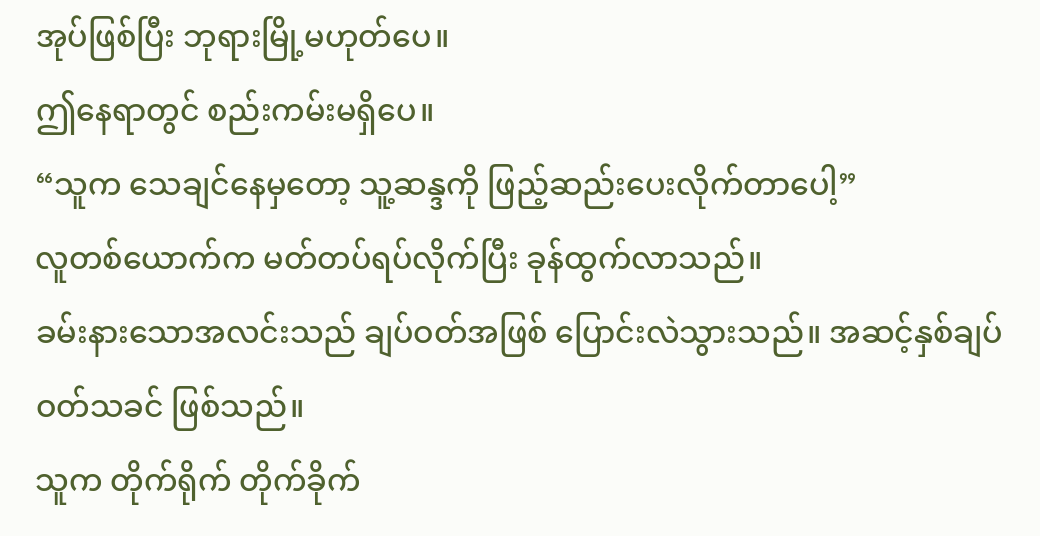အုပ်ဖြစ်ပြီး ဘုရားမြို့မဟုတ်ပေ။
ဤနေရာတွင် စည်းကမ်းမရှိပေ။
“သူက သေချင်နေမှတော့ သူ့ဆန္ဒကို ဖြည့်ဆည်းပေးလိုက်တာပေါ့”
လူတစ်ယောက်က မတ်တပ်ရပ်လိုက်ပြီး ခုန်ထွက်လာသည်။
ခမ်းနားသောအလင်းသည် ချပ်ဝတ်အဖြစ် ပြောင်းလဲသွားသည်။ အဆင့်နှစ်ချပ်ဝတ်သခင် ဖြစ်သည်။
သူက တိုက်ရိုက် တိုက်ခိုက်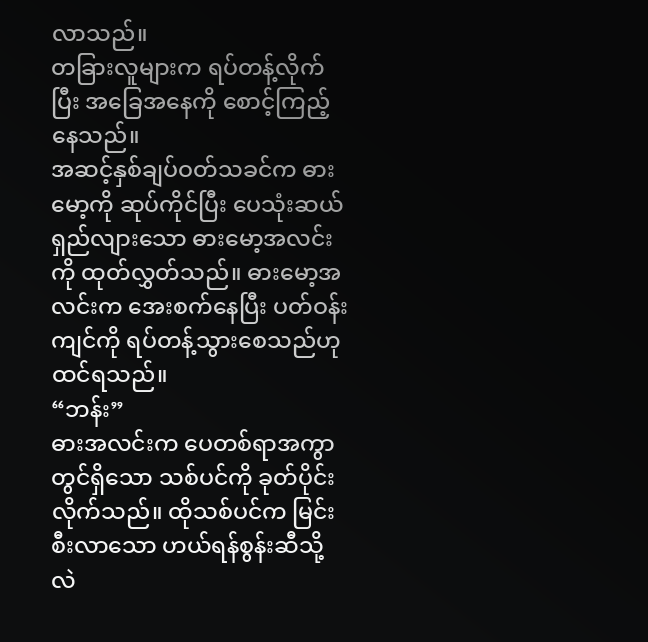လာသည်။
တခြားလူများက ရပ်တန့်လိုက်ပြီး အခြေအနေကို စောင့်ကြည့်နေသည်။
အဆင့်နှစ်ချပ်ဝတ်သခင်က ဓားမော့ကို ဆုပ်ကိုင်ပြီး ပေသုံးဆယ်ရှည်လျားသော ဓားမော့အလင်းကို ထုတ်လွှတ်သည်။ ဓားမော့အလင်းက အေးစက်နေပြီး ပတ်ဝန်းကျင်ကို ရပ်တန့်သွားစေသည်ဟု ထင်ရသည်။
“ဘန်း”
ဓားအလင်းက ပေတစ်ရာအကွာတွင်ရှိသော သစ်ပင်ကို ခုတ်ပိုင်းလိုက်သည်။ ထိုသစ်ပင်က မြင်းစီးလာသော ဟယ်ရန်စွန်းဆီသို့ လဲ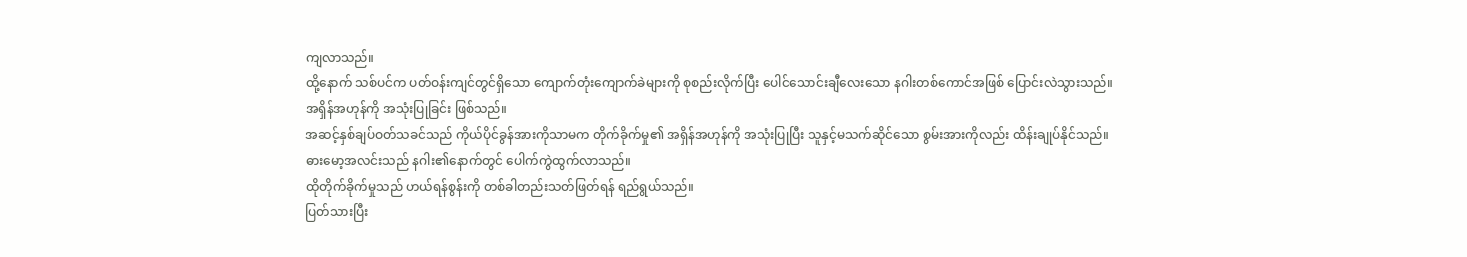ကျလာသည်။
ထို့နောက် သစ်ပင်က ပတ်ဝန်းကျင်တွင်ရှိသော ကျောက်တုံးကျောက်ခဲများကို စုစည်းလိုက်ပြီး ပေါင်သောင်းချီလေးသော နဂါးတစ်ကောင်အဖြစ် ပြောင်းလဲသွားသည်။
အရှိန်အဟုန်ကို အသုံးပြုခြင်း ဖြစ်သည်။
အဆင့်နှစ်ချပ်ဝတ်သခင်သည် ကိုယ်ပိုင်ခွန်အားကိုသာမက တိုက်ခိုက်မှု၏ အရှိန်အဟုန်ကို အသုံးပြုပြီး သူနှင့်မသက်ဆိုင်သော စွမ်းအားကိုလည်း ထိန်းချုပ်နိုင်သည်။
ဓားမော့အလင်းသည် နဂါး၏နောက်တွင် ပေါက်ကွဲထွက်လာသည်။
ထိုတိုက်ခိုက်မှုသည် ဟယ်ရန်စွန်းကို တစ်ခါတည်းသတ်ဖြတ်ရန် ရည်ရွယ်သည်။
ပြတ်သားပြီး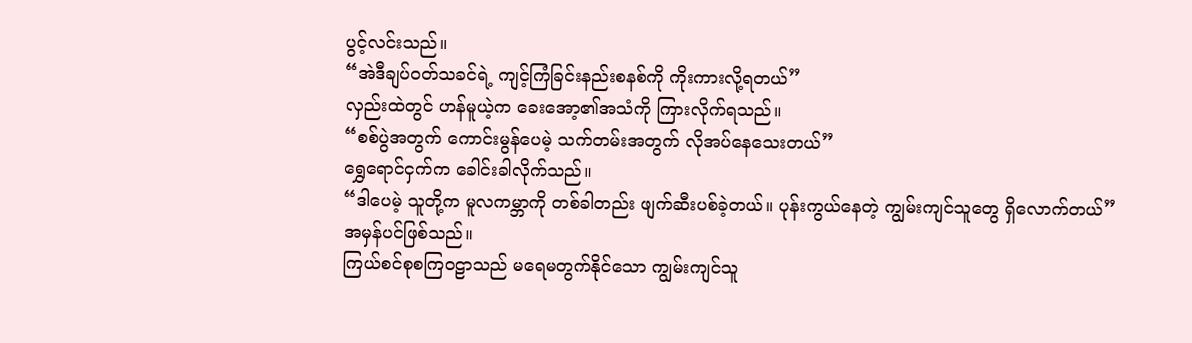ပွင့်လင်းသည်။
“အဲဒီချပ်ဝတ်သခင်ရဲ့ ကျင့်ကြံခြင်းနည်းစနစ်ကို ကိုးကားလို့ရတယ်”
လှည်းထဲတွင် ဟန်မူယဲ့က ခေးအော့၏အသံကို ကြားလိုက်ရသည်။
“စစ်ပွဲအတွက် ကောင်းမွန်ပေမဲ့ သက်တမ်းအတွက် လိုအပ်နေသေးတယ်”
ရွှေရောင်ငှက်က ခေါင်းခါလိုက်သည်။
“ဒါပေမဲ့ သူတို့က မူလကမ္ဘာကို တစ်ခါတည်း ဖျက်ဆီးပစ်ခဲ့တယ်။ ပုန်းကွယ်နေတဲ့ ကျွမ်းကျင်သူတွေ ရှိလောက်တယ်”
အမှန်ပင်ဖြစ်သည်။
ကြယ်စင်စုစကြဝဠာသည် မရေမတွက်နိုင်သော ကျွမ်းကျင်သူ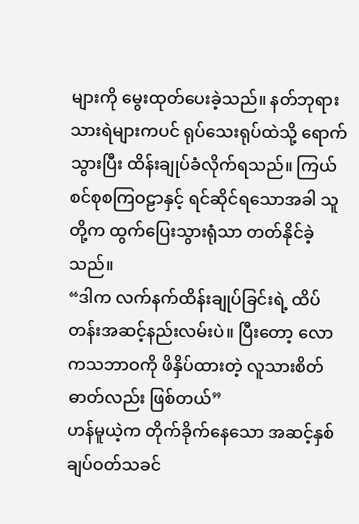များကို မွေးထုတ်ပေးခဲ့သည်။ နတ်ဘုရားသားရဲများကပင် ရုပ်သေးရုပ်ထဲသို့ ရောက်သွားပြီး ထိန်းချုပ်ခံလိုက်ရသည်။ ကြယ်စင်စုစကြဝဠာနှင့် ရင်ဆိုင်ရသောအခါ သူတို့က ထွက်ပြေးသွားရုံသာ တတ်နိုင်ခဲ့သည်။
“ဒါက လက်နက်ထိန်းချုပ်ခြင်းရဲ့ ထိပ်တန်းအဆင့်နည်းလမ်းပဲ။ ပြီးတော့ လောကသဘာဝကို ဖိနှိပ်ထားတဲ့ လူသားစိတ်ဓာတ်လည်း ဖြစ်တယ်”
ဟန်မူယဲ့က တိုက်ခိုက်နေသော အဆင့်နှစ်ချပ်ဝတ်သခင်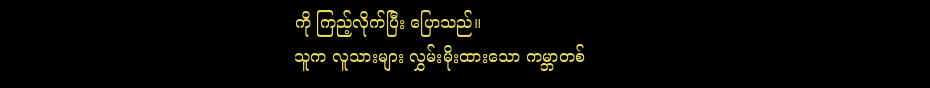ကို ကြည့်လိုက်ပြီး ပြောသည်။
သူက လူသားများ လွှမ်းမိုးထားသော ကမ္ဘာတစ်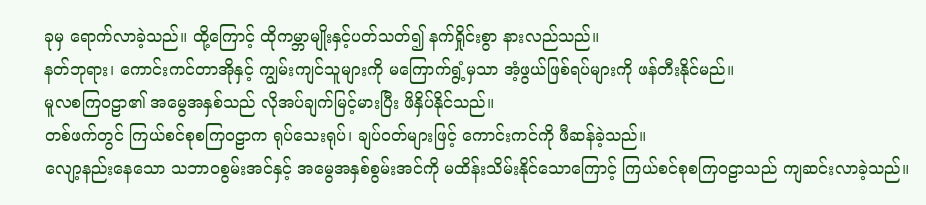ခုမှ ရောက်လာခဲ့သည်။ ထို့ကြောင့် ထိုကမ္ဘာမျိုးနှင့်ပတ်သတ်၍ နက်ရှိုင်းစွာ နားလည်သည်။
နတ်ဘုရား၊ ကောင်းကင်တာအိုနှင့် ကျွမ်းကျင်သူများကို မကြောက်ရွံ့မှသာ အံ့ဖွယ်ဖြစ်ရပ်များကို ဖန်တီးနိုင်မည်။
မူလစကြဝဠာ၏ အမွေအနှစ်သည် လိုအပ်ချက်မြင့်မားပြီး ဖိနှိပ်နိုင်သည်။
တစ်ဖက်တွင် ကြယ်စင်စုစကြဝဠာက ရုပ်သေးရုပ်၊ ချပ်ဝတ်များဖြင့် ကောင်းကင်ကို ဖီဆန်ခဲ့သည်။
လျော့နည်းနေသော သဘာဝစွမ်းအင်နှင့် အမွေအနှစ်စွမ်းအင်ကို မထိန်းသိမ်းနိုင်သောကြောင့် ကြယ်စင်စုစကြဝဠာသည် ကျဆင်းလာခဲ့သည်။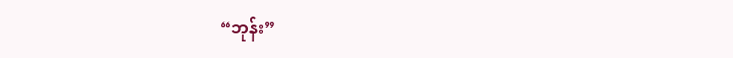“ဘုန်း”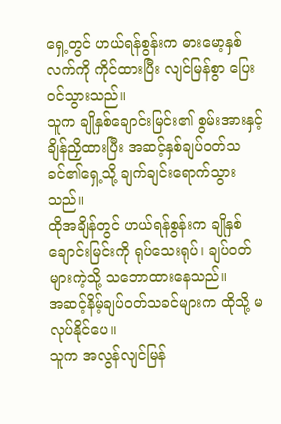ရှေ့တွင် ဟယ်ရန်စွန်းက ဓားမော့နှစ်လက်ကို ကိုင်ထားပြီး လျင်မြန်စွာ ပြေးဝင်သွားသည်။
သူက ချိုနှစ်ချောင်းမြင်း၏ စွမ်းအားနှင့် ချိန်ညှိထားပြီး အဆင့်နှစ်ချပ်ဝတ်သခင်၏ရှေ့သို့ ချက်ချင်းရောက်သွားသည်။
ထိုအချိန်တွင် ဟယ်ရန်စွန်းက ချိုနှစ်ချောင်းမြင်းကို ရုပ်သေးရုပ်၊ ချပ်ဝတ်များကဲ့သို့ သဘောထားနေသည်။
အဆင့်နိမ့်ချပ်ဝတ်သခင်များက ထိုသို့ မလုပ်နိုင်ပေ။
သူက အလွန်လျင်မြန်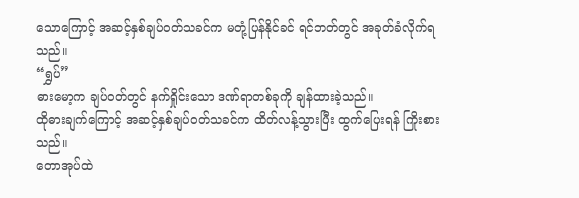သောကြောင့် အဆင့်နှစ်ချပ်ဝတ်သခင်က မတုံ့ပြန်နိုင်ခင် ရင်ဘတ်တွင် အခုတ်ခံလိုက်ရသည်။
“ရွှပ်”
ဓားမော့က ချပ်ဝတ်တွင် နက်ရှိုင်းသော ဒဏ်ရာတစ်ခုကို ချန်ထားခဲ့သည်။
ထိုဓားချက်ကြောင့် အဆင့်နှစ်ချပ်ဝတ်သခင်က ထိတ်လန့်သွားပြီး ထွက်ပြေးရန် ကြိုးစားသည်။
တောအုပ်ထဲ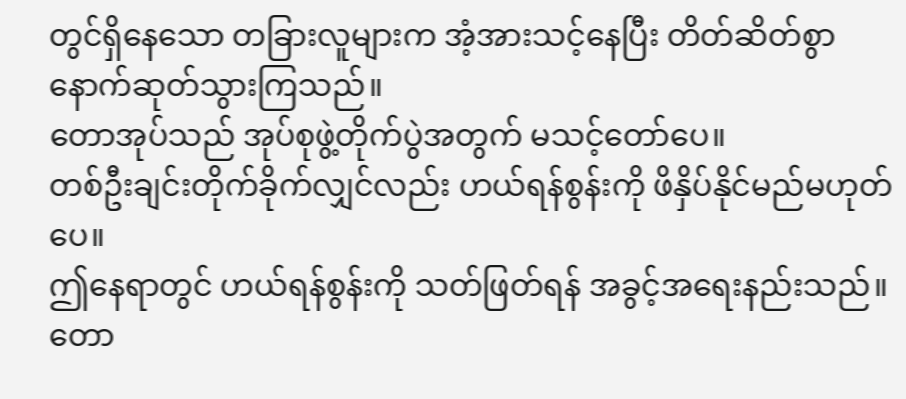တွင်ရှိနေသော တခြားလူများက အံ့အားသင့်နေပြီး တိတ်ဆိတ်စွာ နောက်ဆုတ်သွားကြသည်။
တောအုပ်သည် အုပ်စုဖွဲ့တိုက်ပွဲအတွက် မသင့်တော်ပေ။
တစ်ဦးချင်းတိုက်ခိုက်လျှင်လည်း ဟယ်ရန်စွန်းကို ဖိနှိပ်နိုင်မည်မဟုတ်ပေ။
ဤနေရာတွင် ဟယ်ရန်စွန်းကို သတ်ဖြတ်ရန် အခွင့်အရေးနည်းသည်။
တော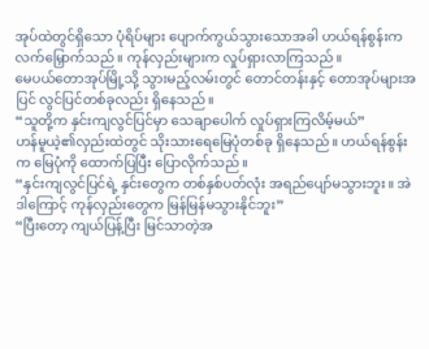အုပ်ထဲတွင်ရှိသော ပုံရိပ်များ ပျောက်ကွယ်သွားသောအခါ ဟယ်ရန်စွန်းက လက်မြှောက်သည်။ ကုန်လှည်းများက လှုပ်ရှားလာကြသည်။
မေပယ်တောအုပ်မြို့သို့ သွားမည့်လမ်းတွင် တောင်တန်းနှင့် တောအုပ်များအပြင် လွင်ပြင်တစ်ခုလည်း ရှိနေသည်။
“သူတို့က နှင်းကျလွင်ပြင်မှာ သေချာပေါက် လှုပ်ရှားကြလိမ့်မယ်”
ဟန်မူယဲ့၏လှည်းထဲတွင် သိုးသားရေမြေပုံတစ်ခု ရှိနေသည်။ ဟယ်ရန်စွန်းက မြေပုံကို ထောက်ပြပြီး ပြောလိုက်သည်။
“နှင်းကျလွင်ပြင်ရဲ့ နှင်းတွေက တစ်နှစ်ပတ်လုံး အရည်ပျော်မသွားဘူး။ အဲဒါကြောင့် ကုန်လှည်းတွေက မြန်မြန်မသွားနိုင်ဘူး”
“ပြီးတော့ ကျယ်ပြန့်ပြီး မြင်သာတဲ့အ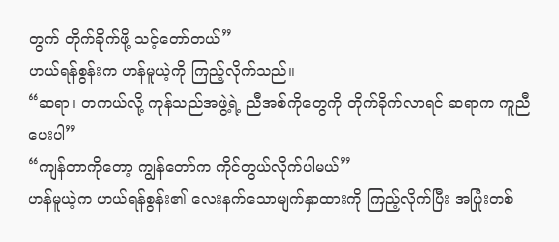တွက် တိုက်ခိုက်ဖို့ သင့်တော်တယ်”
ဟယ်ရန်စွန်းက ဟန်မူယဲ့ကို ကြည့်လိုက်သည်။
“ဆရာ၊ တကယ်လို့ ကုန်သည်အဖွဲ့ရဲ့ ညီအစ်ကိုတွေကို တိုက်ခိုက်လာရင် ဆရာက ကူညီပေးပါ”
“ကျန်တာကိုတော့ ကျွန်တော်က ကိုင်တွယ်လိုက်ပါမယ်”
ဟန်မူယဲ့က ဟယ်ရန်စွန်း၏ လေးနက်သောမျက်နှာထားကို ကြည့်လိုက်ပြီး အပြုံးတစ်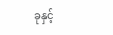ခုနှင့်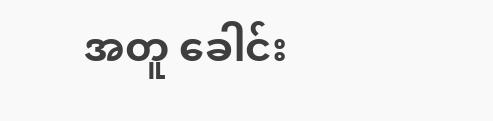အတူ ခေါင်း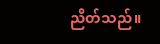ညိတ်သည်။